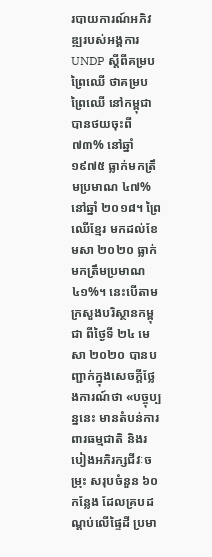របាយការណ៍អភិវឌ្ឍរបស់អង្គការ UNDP ស្តីពីគម្របព្រៃឈើ ថាគម្របព្រៃឈើ នៅកម្ពុជា បានថយចុះពី ៧៣% នៅឆ្នាំ ១៩៧៥ ធ្លាក់មកត្រឹមប្រមាណ ៤៧% នៅឆ្នាំ ២០១៨។ ព្រៃឈើខ្មែរ មកដល់ខែមសា ២០២០ ធ្លាក់មកត្រឹមប្រមាណ ៤១%។ នេះបើតាមក្រសួងបរិស្ថានកម្ពុជា ពីថ្ងៃទី ២៤ មេសា ២០២០ បានបញ្ជាក់ក្នុងសេចក្តីថ្លែងការណ៍ថា «បច្ចុប្បន្ននេះ មានតំបន់ការពារធម្មជាតិ និងរបៀងអភិរក្សជីវៈចម្រុះ សរុបចំនួន ៦០ កន្លែង ដែលគ្របដណ្តប់លើផ្ទៃដី ប្រមា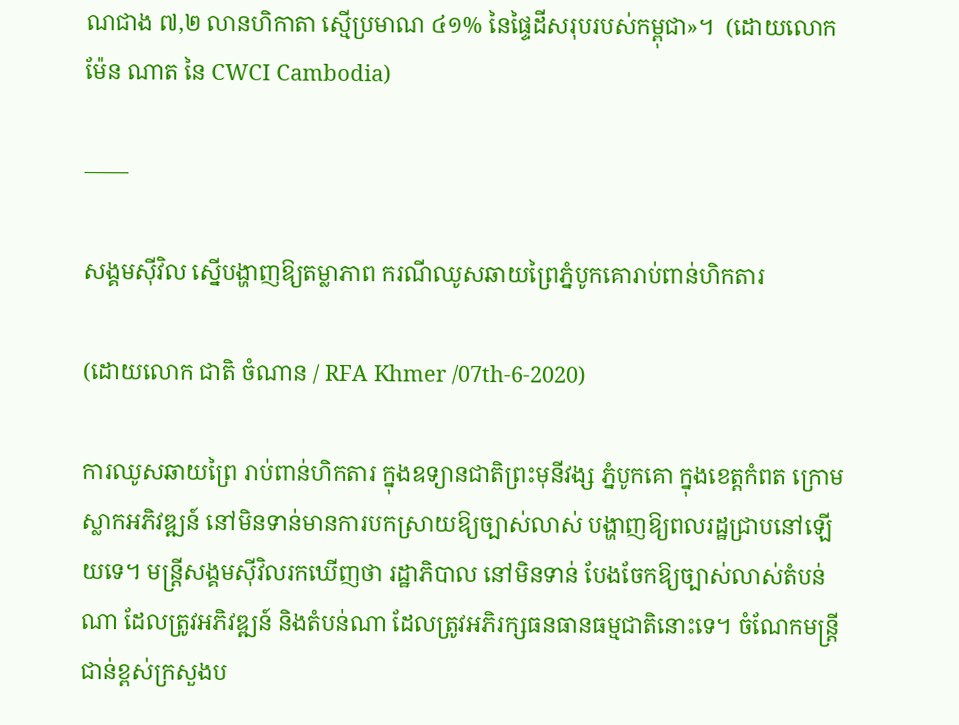ណជាង ៧,២ លានហិកាតា ស្មើប្រមាណ ៤១% នៃផ្ទៃដីសរុបរបស់កម្ពុជា»។  (ដោយលោក ម៉ែន ណាត នៃ CWCI Cambodia)

——

សង្គមស៊ីវិល ស្នើបង្ហាញឱ្យតម្លាភាព ករណីឈូសឆាយព្រៃភ្នំបូកគោរាប់ពាន់ហិកតារ

(ដោយលោក ជាតិ ចំណាន / RFA Khmer /07th-6-2020)

ការឈូសឆាយព្រៃ រាប់ពាន់ហិកតារ ក្នុងឧទ្យានជាតិព្រះមុនីវង្ស ភ្នំបូកគោ ក្នុងខេត្តកំពត ក្រោមស្លាកអភិវឌ្ឍន៍ នៅមិនទាន់មានការបកស្រាយឱ្យច្បាស់លាស់ បង្ហាញឱ្យពលរដ្ឋជ្រាបនៅឡើយទេ។ មន្ត្រីសង្គមស៊ីវិលរកឃើញថា រដ្ឋាភិបាល នៅមិនទាន់ បែងចែកឱ្យច្បាស់លាស់តំបន់ណា ដែលត្រូវអភិវឌ្ឍន៍ និងតំបន់ណា ដែលត្រូវអភិរក្សធនធានធម្មជាតិនោះទេ។ ចំណែកមន្ត្រីជាន់ខ្ពស់ក្រសួងប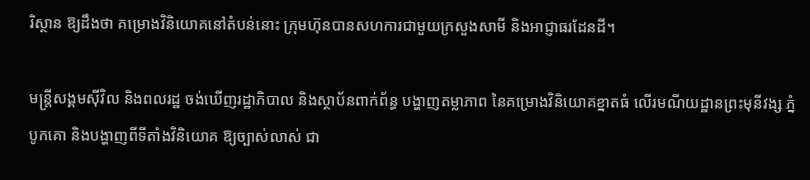រិស្ថាន ឱ្យដឹងថា គម្រោងវិនិយោគនៅតំបន់នោះ ក្រុមហ៊ុនបានសហការជាមួយក្រសួងសាមី និងអាជ្ញាធរដែនដី។

មន្ត្រីសង្គមស៊ីវិល និងពលរដ្ឋ ចង់ឃើញរដ្ឋាភិបាល និងស្ថាប័នពាក់ព័ន្ធ បង្ហាញតម្លាភាព នៃគម្រោងវិនិយោគខ្នាតធំ លើរមណីយដ្ឋានព្រះមុនីវង្ស ភ្នំបូកគោ និងបង្ហាញពីទីតាំងវិនិយោគ ឱ្យច្បាស់លាស់ ជា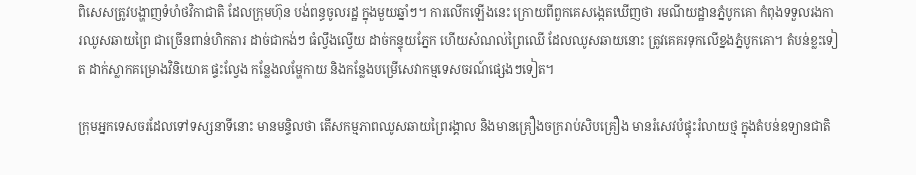ពិសេសត្រូវបង្ហាញទំហំថវិកាជាតិ ដែលក្រុមហ៊ុន បង់ពន្ធចូលរដ្ឋ ក្នុងមួយឆ្នាំៗ។ ការលើកឡើងនេះ ក្រោយពីពួកគេសង្កេតឃើញថា រមណីយដ្ឋានភ្នំបូកគោ កំពុងទទួលរងការឈូសឆាយព្រៃ ជាច្រើនពាន់ហិកតារ ដាច់ជាកង់ៗ ធំល្វឹងល្វើយ ដាច់កន្ទុយភ្នែក ហើយសំណល់ព្រៃឈើ ដែលឈូសឆាយនោះ ត្រូវគេគរទុកលើខ្នងភ្នំបូកគោ។ តំបន់ខ្លះទៀត ដាក់ស្លាកគម្រោងវិនិយោគ ផ្ទះល្វែង កន្លែងលម្ហែកាយ និងកន្លែងបម្រើសេវាកម្មទេសចរណ៍ផ្សេងៗទៀត។

ក្រុមអ្នកទេសចរដែលទៅទស្សនាទីនោះ មានមន្ទិលថា តើសកម្មភាពឈូសឆាយព្រៃរង្គាល និងមានគ្រឿងចក្ររាប់សិបគ្រឿង មានរំសេវបំផ្ទុះរំលាយថ្ម ក្នុងតំបន់ឧទ្យានជាតិ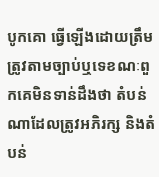បូកគោ ធ្វើឡើងដោយត្រឹមត្រូវតាមច្បាប់ឬទេខណៈពួកគេមិនទាន់ដឹងថា តំបន់ណាដែលត្រូវអភិរក្ស និងតំបន់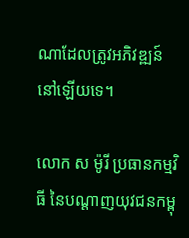ណាដែលត្រូវអភិវឌ្ឍន៍នៅឡើយទេ។

លោក ស ម៉ូរី ប្រធានកម្មវិធី នៃបណ្ដាញយុវជនកម្ពុ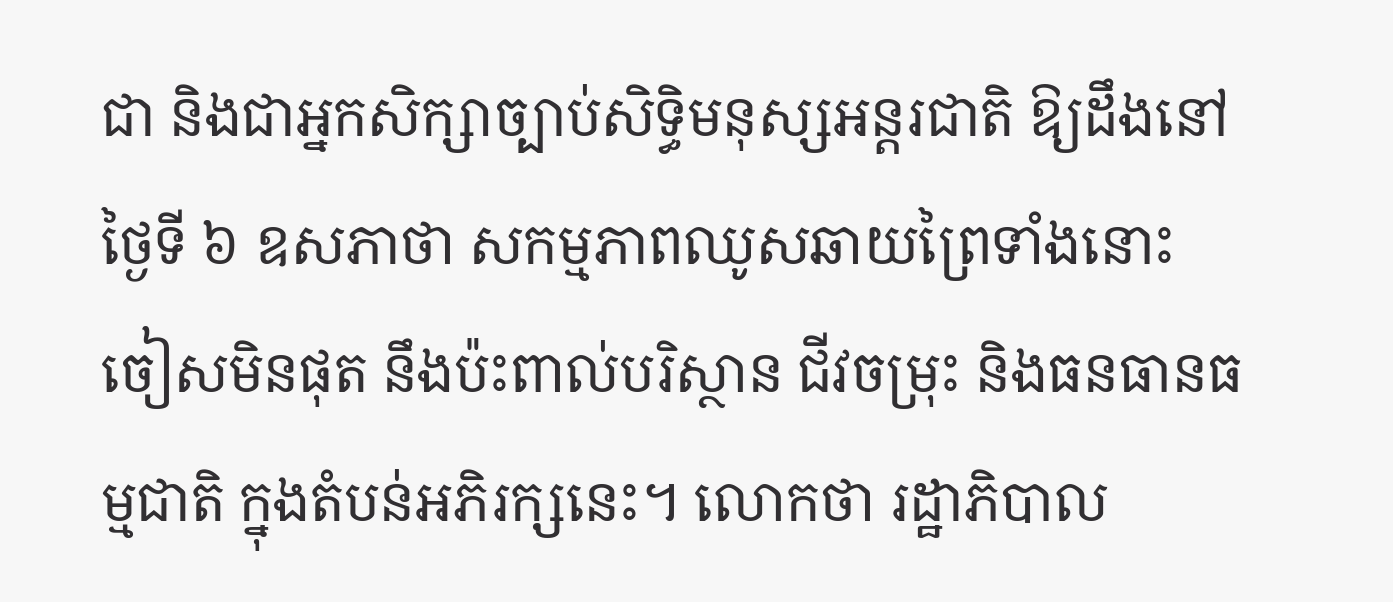ជា និងជាអ្នកសិក្សាច្បាប់សិទ្ធិមនុស្សអន្តរជាតិ ឱ្យដឹងនៅថ្ងៃទី ៦ ឧសភាថា សកម្មភាពឈូសឆាយព្រៃទាំងនោះ ចៀសមិនផុត នឹងប៉ះពាល់បរិស្ថាន ជីវចម្រុះ និងធនធានធម្មជាតិ ក្នុងតំបន់អភិរក្សនេះ។ លោកថា រដ្ឋាភិបាល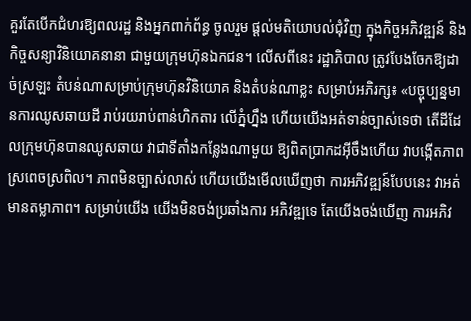គួរតែបើកជំហរឱ្យពលរដ្ឋ និងអ្នកពាក់ព័ន្ធ ចូលរួម ផ្តល់មតិយោបល់ជុំវិញ ក្នុងកិច្ចអភិវឌ្ឍន៍ និងកិច្ចសន្យាវិនិយោគនានា ជាមួយក្រុមហ៊ុនឯកជន។ លើសពីនេះ រដ្ឋាភិបាល ត្រូវបែងចែកឱ្យដាច់ស្រឡះ តំបន់ណាសម្រាប់ក្រុមហ៊ុនវិនិយោគ និងតំបន់ណាខ្លះ សម្រាប់អភិរក្ស៖ «បច្ចុប្បន្នមានការឈូសឆាយដី រាប់រយរាប់ពាន់ហិកតារ លើភ្នំហ្នឹង ហើយយើងអត់ទាន់ច្បាស់ទេថា តើដីដែលក្រុមហ៊ុនបានឈូសឆាយ វាជាទីតាំងកន្លែងណាមួយ ឱ្យពិតប្រាកដអ៊ីចឹងហើយ វាបង្កើតភាពស្រពេចស្រពិល។ ភាពមិនច្បាស់លាស់ ហើយយើងមើលឃើញថា ការអភិវឌ្ឍន៍បែបនេះ វាអត់មានតម្លាភាព។ សម្រាប់យើង យើងមិនចង់ប្រឆាំងការ អភិវឌ្ឍទេ តែយើងចង់ឃើញ ការអភិវ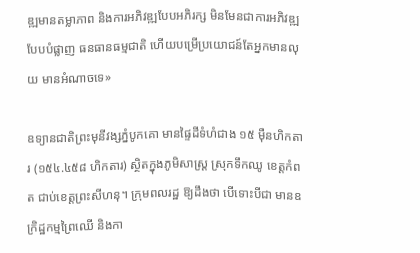ឌ្ឍមានតម្លាភាព និងការអភិវឌ្ឍបែបអភិរក្ស មិនមែនជាការអភិវឌ្ឍបែបបំផ្លាញ ធនធានធម្មជាតិ ហើយបម្រើប្រយោជន៍តែអ្នកមានលុយ មានអំណាចទេ»

ឧទ្យានជាតិព្រះមុនីវង្សភ្នំបូកគោ មានផ្ទៃដីទំហំជាង ១៥ ម៉ឺនហិកតារ (១៥៤.៤៥៨ ហិកតារ) ស្ថិតក្នុងភូមិសាស្ត្រ ស្រុកទឹកឈូ ខេត្តកំពត ជាប់ខេត្តព្រះសីហនុ។ ក្រុមពលរដ្ឋ ឱ្យដឹងថា បើទោះបីជា មានឧក្រិដ្ឋកម្មព្រៃឈើ និងកា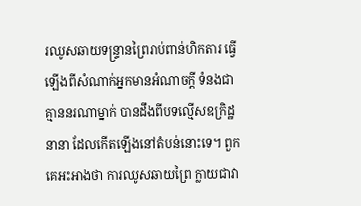រឈូសឆាយទន្ទ្រានព្រៃរាប់ពាន់ហិកតារ ធ្វើឡើងពីសំណាក់អ្នកមានអំណាចក្តី ទំនងជាគ្មាននរណាម្នាក់ បានដឹងពីបទល្មើសឧក្រិដ្ឋនានា ដែលកើតឡើងនៅតំបន់នោះទេ។ ពួកគេអះអាងថា ការឈូសឆាយព្រៃ ក្លាយជាវា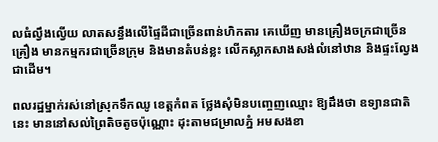លធំល្វឹងល្វើយ លាតសន្ធឹងលើផ្ទៃដីជាច្រើនពាន់ហិកតារ គេឃើញ មានគ្រឿងចក្រជាច្រើនគ្រឿង មានកម្មករជាច្រើនក្រុម និងមានតំបន់ខ្លះ លើកស្លាកសាងសង់លំនៅឋាន និងផ្ទះល្វែងជាដើម។

ពលរដ្ឋម្នាក់រស់នៅស្រុកទឹកឈូ ខេត្តកំពត ថ្លែងសុំមិនបញ្ចេញឈ្មោះ ឱ្យដឹងថា ឧទ្យានជាតិនេះ មាននៅសល់ព្រៃតិចតូចប៉ុណ្ណោះ ដុះតាមជម្រាលភ្នំ អមសងខា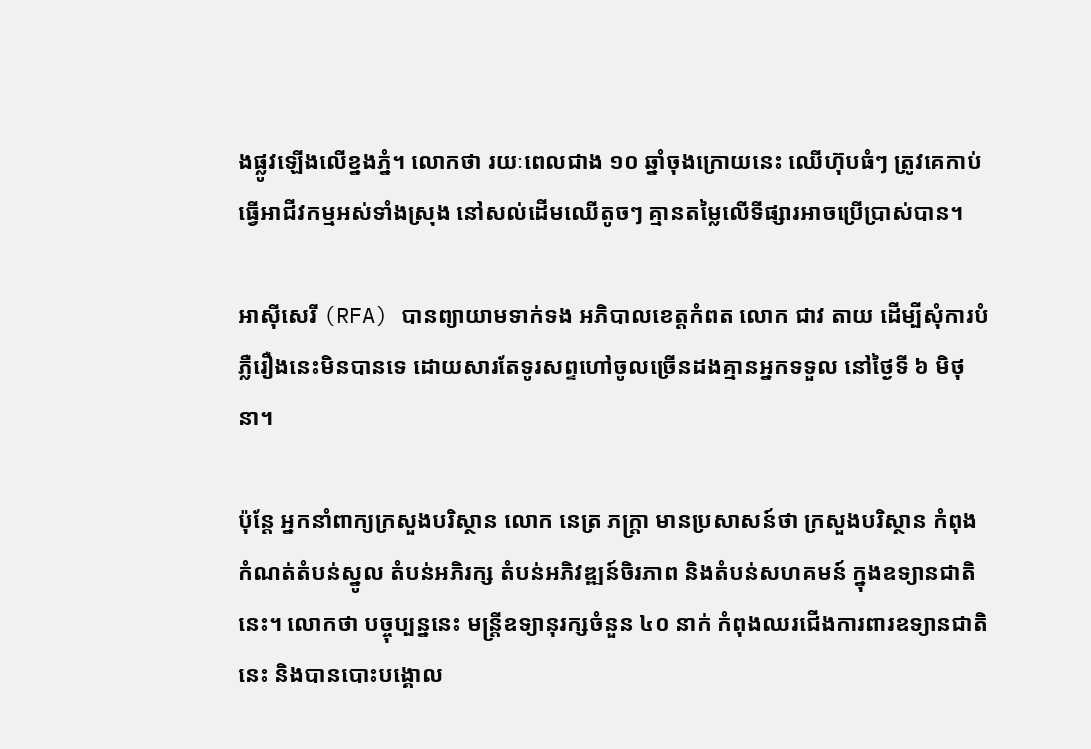ងផ្លូវឡើងលើខ្នងភ្នំ។ លោកថា រយៈពេលជាង ១០ ឆ្នាំចុងក្រោយនេះ ឈើហ៊ុបធំៗ ត្រូវគេកាប់ធ្វើអាជីវកម្មអស់ទាំងស្រុង នៅសល់ដើមឈើតូចៗ គ្មានតម្លៃលើទីផ្សារអាចប្រើប្រាស់បាន។

អាស៊ីសេរី (RFA) បានព្យាយាមទាក់ទង អភិបាលខេត្តកំពត លោក ជាវ តាយ ដើម្បីសុំការបំភ្លឺរឿងនេះមិនបានទេ ដោយសារតែទូរសព្ទហៅចូលច្រើនដងគ្មានអ្នកទទួល នៅថ្ងៃទី ៦ មិថុនា។

ប៉ុន្តែ អ្នកនាំពាក្យក្រសួងបរិស្ថាន លោក នេត្រ ភក្ត្រា មានប្រសាសន៍ថា ក្រសួងបរិស្ថាន កំពុងកំណត់តំបន់ស្នូល តំបន់អភិរក្ស តំបន់អភិវឌ្ឍន៍ចិរភាព និងតំបន់សហគមន៍ ក្នុងឧទ្យានជាតិនេះ។ លោកថា បច្ចុប្បន្ននេះ មន្ត្រីឧទ្យានុរក្សចំនួន ៤០ នាក់ កំពុងឈរជើងការពារឧទ្យានជាតិនេះ និងបានបោះបង្គោល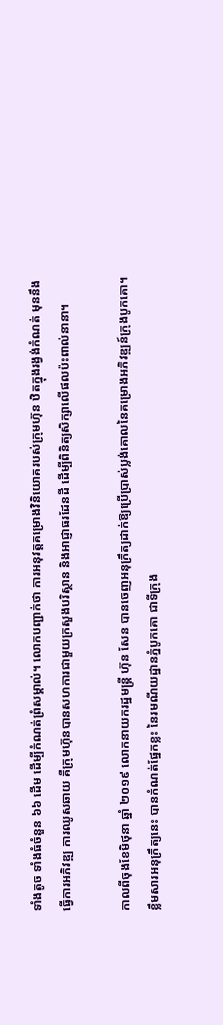ទាំងតូច ទាំងធំចំនួន ៦៦ ដើម ដើម្បីកំណត់ព្រំសម្គាល់។ លោកបញ្ជាក់ថា ការអនុវត្តគម្រោងវិនិយោគរបស់ក្រុមហ៊ុន ឋិតក្នុងរង្វង់កំណត់ មុននឹងធ្វើការអភិវឌ្ឍ ការឈូសឆាយ គឺក្រុមហ៊ុនបានសហការជាមួយក្រសួងបរិស្ថាន និងអាជ្ញាធរដែនដី ដើម្បីពិនិត្យសិក្សាលើផលប៉ះពាល់នានា។

កាលពីចុងខែមិថុនា ឆ្នាំ ២០១៩ លោកនាយករដ្ឋមន្ត្រី ហ៊ុន សែន បានចេញអនុក្រឹត្យដាក់ឱ្យប្រើប្រាស់ប្លង់គោលនៃគម្រោងអភិវឌ្ឍន៍ក្រុងបូកគោ។ ខ្លឹមសារអនុក្រឹត្យនេះ បានកំណត់ផ្នែកខ្លះ នៃរមណីយដ្ឋានភ្នំបូកគោ ជាទីក្រុង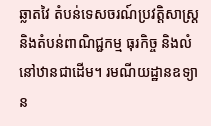ឆ្លាតវៃ តំបន់ទេសចរណ៍ប្រវត្តិសាស្ត្រ និងតំបន់ពាណិជ្ជកម្ម ធុរកិច្ច និងលំនៅឋានជាដើម។ រមណីយដ្ឋានឧទ្យាន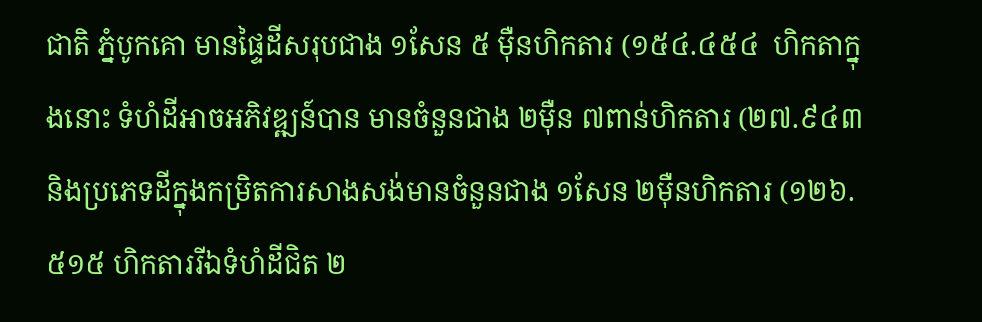ជាតិ ភ្នំបូកគោ មានផ្ទៃដីសរុបជាង ១សែន ៥ ម៉ឺនហិកតារ (១៥៤.៤៥៤  ហិកតាក្នុងនោះ ទំហំដីអាចអភិវឌ្ឍន៍បាន មានចំនួនជាង ២ម៉ឺន ៧ពាន់ហិកតារ (២៧.៩៤៣និងប្រភេទដីក្នុងកម្រិតការសាងសង់មានចំនួនជាង ១សែន ២ម៉ឺនហិកតារ (១២៦.៥១៥ ហិកតាររីឯទំហំដីជិត ២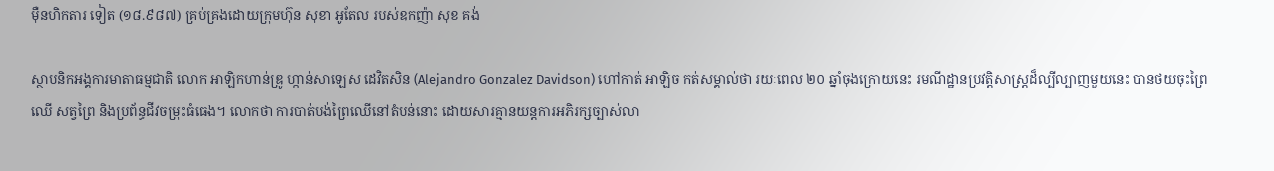ម៉ឺនហិកតារ ទៀត (១៨.៩៨៧) គ្រប់គ្រងដោយក្រុមហ៊ុន សុខា អូតែល របស់ឧកញ៉ា សុខ គង់

ស្ថាបនិកអង្គការមាតាធម្មជាតិ លោក អាឡិកហាន់ឌ្រូ ហ្កាន់សាឡេស ដេវិតសិន (Alejandro Gonzalez Davidson) ហៅកាត់ អាឡិច កត់សម្គាល់ថា រយៈពេល ២០ ឆ្នាំចុងក្រោយនេះ រមណីដ្ឋានប្រវត្តិសាស្ត្រដ៏ល្បីល្បាញមួយនេះ បានថយចុះព្រៃឈើ សត្វព្រៃ និងប្រព័ន្ធជីវចម្រុះធំធេង។ លោកថា ការបាត់បង់ព្រៃឈើនៅតំបន់នោះ ដោយសារគ្មានយន្តការអភិរក្សច្បាស់លា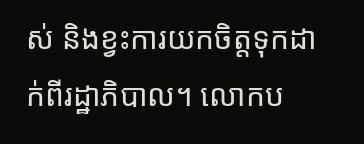ស់ និងខ្វះការយកចិត្តទុកដាក់ពីរដ្ឋាភិបាល។ លោកប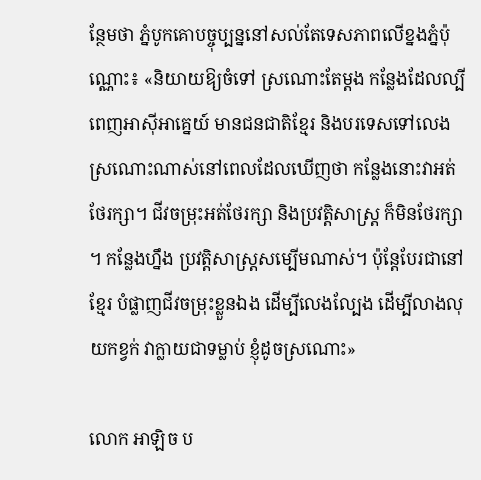ន្ថែមថា ភ្នំបូកគោបច្ចុប្បន្ននៅសល់តែទេសភាពលើខ្នងភ្នំប៉ុណ្ណោះ៖ «និយាយឱ្យចំទៅ ស្រណោះតែម្ដង កន្លែងដែលល្បីពេញអាស៊ីអាគ្នេយ៍ មានជនជាតិខ្មែរ និងបរទេសទៅលេង ស្រណោះណាស់នៅពេលដែលឃើញថា កន្លែងនោះវាអត់ថែរក្សា។ ជីវចម្រុះអត់ថែរក្សា និងប្រវត្តិសាស្ត្រ ក៏មិនថែរក្សា។ កន្លែងហ្នឹង ប្រវត្តិសាស្ត្រសម្បើមណាស់។ ប៉ុន្តែបែរជានៅខ្មែរ បំផ្លាញជីវចម្រុះខ្លួនឯង ដើម្បីលេងល្បែង ដើម្បីលាងលុយកខ្វក់ វាក្លាយជាទម្លាប់ ខ្ញុំដូចស្រណោះ»

លោក អាឡិច ប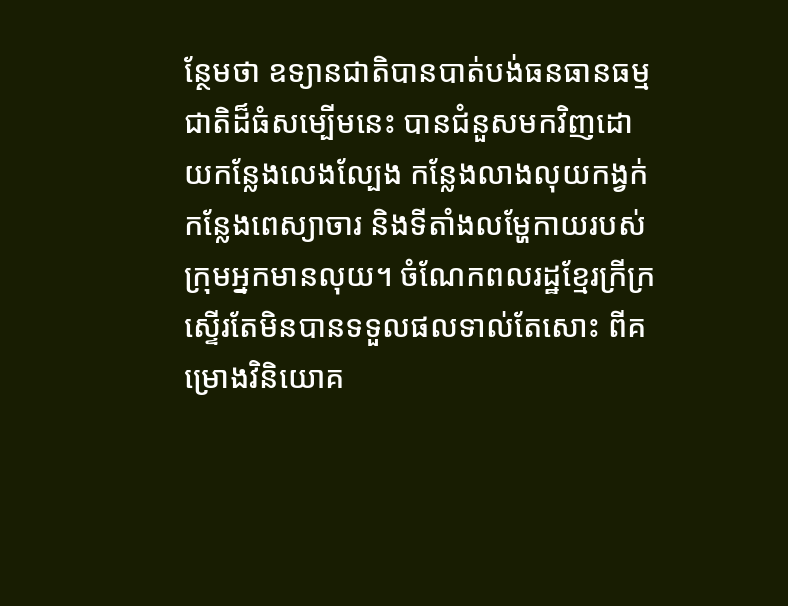ន្ថែមថា ឧទ្យានជាតិបានបាត់បង់ធនធានធម្មជាតិដ៏ធំសម្បើមនេះ បានជំនួសមកវិញដោយកន្លែងលេងល្បែង កន្លែងលាងលុយកង្វក់ កន្លែងពេស្យាចារ និងទីតាំងលម្ហែកាយរបស់ក្រុមអ្នកមានលុយ។ ចំណែកពលរដ្ឋខ្មែរក្រីក្រ ស្ទើរតែមិនបានទទួលផលទាល់តែសោះ ពីគម្រោងវិនិយោគ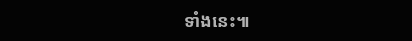ទាំងនេះ៕